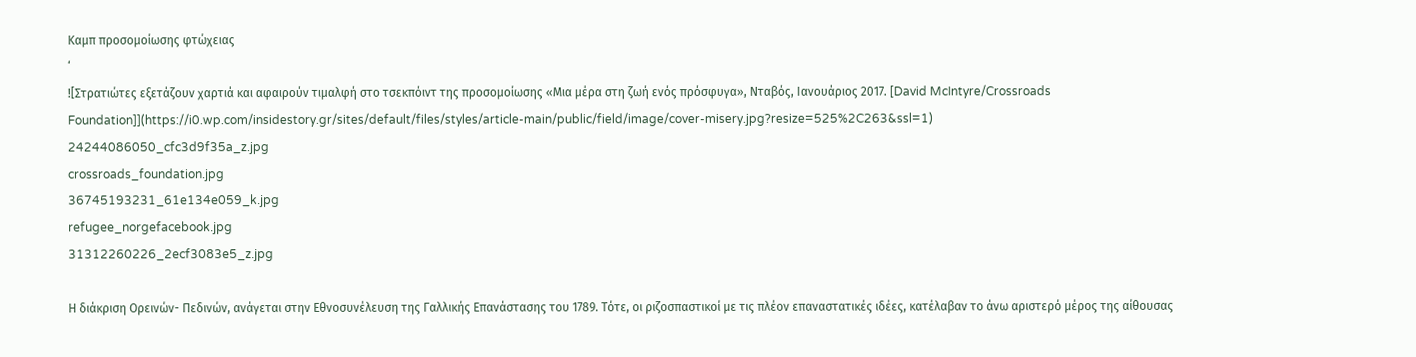Καμπ προσομοίωσης φτώχειας
‘
![Στρατιώτες εξετάζουν χαρτιά και αφαιρούν τιμαλφή στο τσεκπόιντ της προσομοίωσης «Μια μέρα στη ζωή ενός πρόσφυγα», Νταβός, Ιανουάριος 2017. [David McIntyre/Crossroads Foundation]](https://i0.wp.com/insidestory.gr/sites/default/files/styles/article-main/public/field/image/cover-misery.jpg?resize=525%2C263&ssl=1)
24244086050_cfc3d9f35a_z.jpg
crossroads_foundation.jpg
36745193231_61e134e059_k.jpg
refugee_norgefacebook.jpg
31312260226_2ecf3083e5_z.jpg

Η διάκριση Ορεινών- Πεδινών, ανάγεται στην Εθνοσυνέλευση της Γαλλικής Επανάστασης του 1789. Τότε, οι ριζοσπαστικοί με τις πλέον επαναστατικές ιδέες, κατέλαβαν το άνω αριστερό μέρος της αίθουσας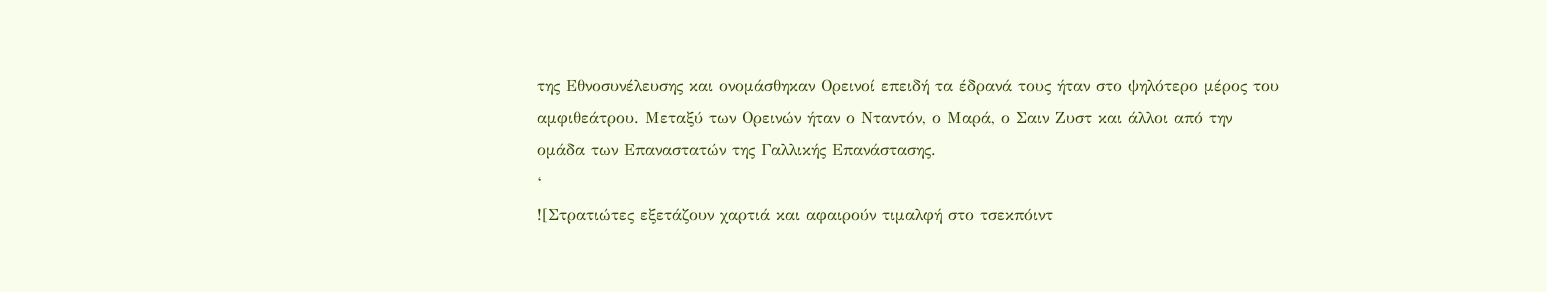της Εθνοσυνέλευσης και ονομάσθηκαν Ορεινοί επειδή τα έδρανά τους ήταν στο ψηλότερο μέρος του αμφιθεάτρου. Μεταξύ των Ορεινών ήταν ο Νταντόν, ο Μαρά, ο Σαιν Ζυστ και άλλοι από την ομάδα των Επαναστατών της Γαλλικής Επανάστασης.
‘
![Στρατιώτες εξετάζουν χαρτιά και αφαιρούν τιμαλφή στο τσεκπόιντ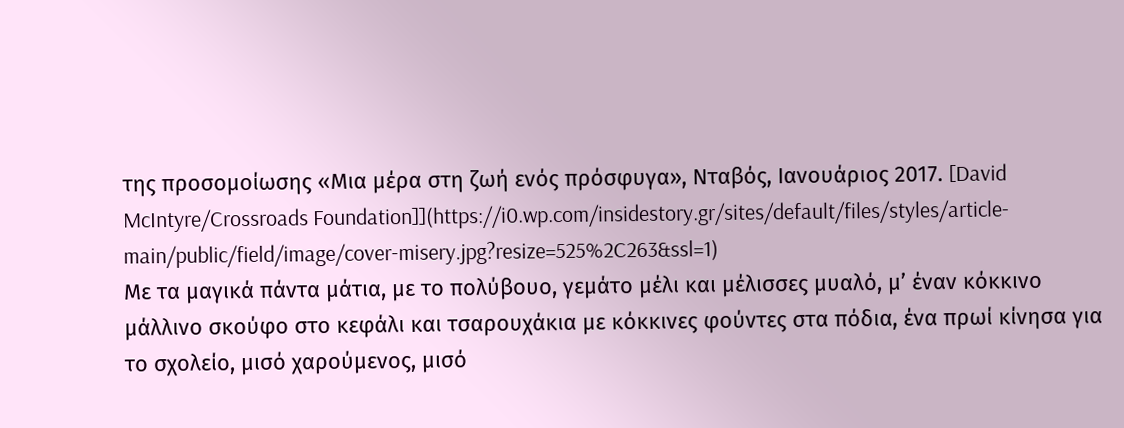της προσομοίωσης «Μια μέρα στη ζωή ενός πρόσφυγα», Νταβός, Ιανουάριος 2017. [David McIntyre/Crossroads Foundation]](https://i0.wp.com/insidestory.gr/sites/default/files/styles/article-main/public/field/image/cover-misery.jpg?resize=525%2C263&ssl=1)
Με τα μαγικά πάντα μάτια, με το πολύβουο, γεμάτο μέλι και μέλισσες μυαλό, μ’ έναν κόκκινο μάλλινο σκούφο στο κεφάλι και τσαρουχάκια με κόκκινες φούντες στα πόδια, ένα πρωί κίνησα για το σχολείο, μισό χαρούμενος, μισό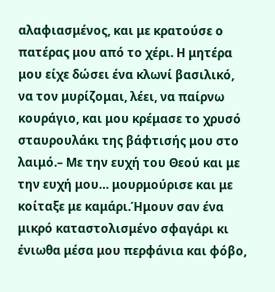αλαφιασμένος, και με κρατούσε ο πατέρας μου από το χέρι. Η μητέρα μου είχε δώσει ένα κλωνί βασιλικό, να τον μυρίζομαι, λέει, να παίρνω κουράγιο, και μου κρέμασε το χρυσό σταυρουλάκι της βάφτισής μου στο λαιμό.– Με την ευχή του Θεού και με την ευχή μου… μουρμούρισε και με κοίταξε με καμάρι.Ήμουν σαν ένα μικρό καταστολισμένο σφαγάρι κι ένιωθα μέσα μου περφάνια και φόβο,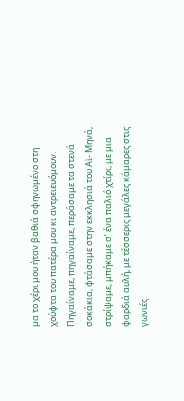μα το χέρι μου ήταν βαθιά σφηνωμένο στη χούφτα του πατέρα μου κι αντρειευόμουν. Πηγαίναμε, πηγαίναμε, περάσαμε τα στενά σοκάκια, φτάσαμε στην εκκλησιά του Αϊ- Μηνά, στρίψαμε, μπήκαμε σ’ ένα παλιό χτίρι, με μια φαρδιά αυλή, με τέσσερις μεγάλες κάμαρες στις γωνιές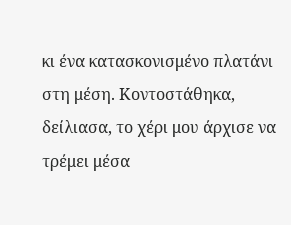κι ένα κατασκονισμένο πλατάνι στη μέση. Κοντοστάθηκα, δείλιασα, το χέρι μου άρχισε να τρέμει μέσα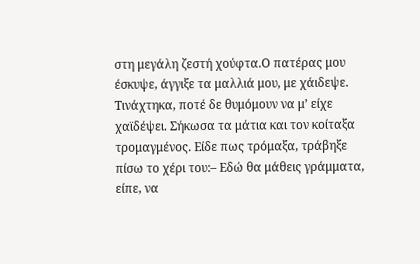στη μεγάλη ζεστή χούφτα.Ο πατέρας μου έσκυψε, άγγιξε τα μαλλιά μου, με χάιδεψε. Τινάχτηκα, ποτέ δε θυμόμουν να μ’ είχε χαϊδέψει. Σήκωσα τα μάτια και τον κοίταξα τρομαγμένος. Είδε πως τρόμαξα, τράβηξε πίσω το χέρι του:– Εδώ θα μάθεις γράμματα, είπε, να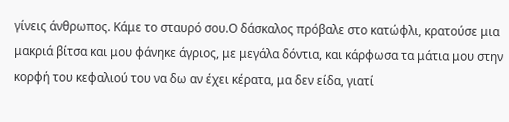γίνεις άνθρωπος. Κάμε το σταυρό σου.Ο δάσκαλος πρόβαλε στο κατώφλι, κρατούσε μια μακριά βίτσα και μου φάνηκε άγριος, με μεγάλα δόντια, και κάρφωσα τα μάτια μου στην κορφή του κεφαλιού του να δω αν έχει κέρατα, μα δεν είδα, γιατί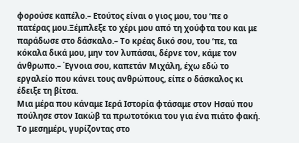φορούσε καπέλο.– Ετούτος είναι ο γιος μου, του ‘πε ο πατέρας μου.Ξέμπλεξε το χέρι μου από τη χούφτα του και με παράδωσε στο δάσκαλο.– Το κρέας δικό σου, του ‘πε, τα κόκαλα δικά μου, μην τον λυπάσαι, δέρνε τον, κάμε τον άνθρωπο.– Έγνοια σου, καπετάν Μιχάλη, έχω εδώ το εργαλείο που κάνει τους ανθρώπους, είπε ο δάσκαλος κι έδειξε τη βίτσα.
Μια μέρα που κάναμε Ιερά Ιστορία φτάσαμε στον Ησαύ που πούλησε στον Ιακώβ τα πρωτοτόκια του για ένα πιάτο φακή. Το μεσημέρι, γυρίζοντας στο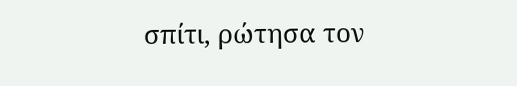σπίτι, ρώτησα τον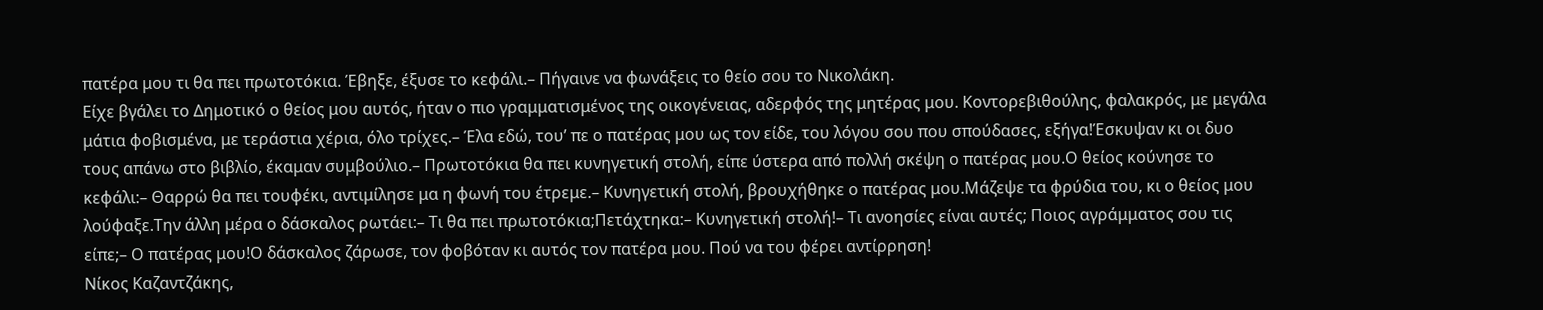πατέρα μου τι θα πει πρωτοτόκια. Έβηξε, έξυσε το κεφάλι.– Πήγαινε να φωνάξεις το θείο σου το Νικολάκη.
Είχε βγάλει το Δημοτικό ο θείος μου αυτός, ήταν ο πιο γραμματισμένος της οικογένειας, αδερφός της μητέρας μου. Κοντορεβιθούλης, φαλακρός, με μεγάλα μάτια φοβισμένα, με τεράστια χέρια, όλο τρίχες.– Έλα εδώ, του’ πε ο πατέρας μου ως τον είδε, του λόγου σου που σπούδασες, εξήγα!Έσκυψαν κι οι δυο τους απάνω στο βιβλίο, έκαμαν συμβούλιο.– Πρωτοτόκια θα πει κυνηγετική στολή, είπε ύστερα από πολλή σκέψη ο πατέρας μου.Ο θείος κούνησε το κεφάλι:– Θαρρώ θα πει τουφέκι, αντιμίλησε μα η φωνή του έτρεμε.– Κυνηγετική στολή, βρουχήθηκε ο πατέρας μου.Μάζεψε τα φρύδια του, κι ο θείος μου λούφαξε.Την άλλη μέρα ο δάσκαλος ρωτάει:– Τι θα πει πρωτοτόκια;Πετάχτηκα:– Κυνηγετική στολή!– Τι ανοησίες είναι αυτές; Ποιος αγράμματος σου τις είπε;– Ο πατέρας μου!Ο δάσκαλος ζάρωσε, τον φοβόταν κι αυτός τον πατέρα μου. Πού να του φέρει αντίρρηση!
Νίκος Καζαντζάκης,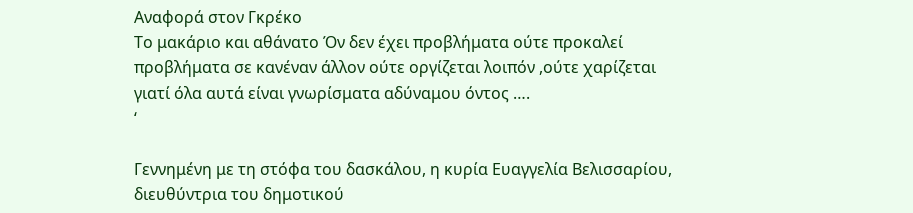Αναφορά στον Γκρέκο
Το μακάριο και αθάνατο Όν δεν έχει προβλήματα ούτε προκαλεί προβλήματα σε κανέναν άλλον ούτε οργίζεται λοιπόν ,ούτε χαρίζεται γιατί όλα αυτά είναι γνωρίσματα αδύναμου όντος ….
‘

Γεννημένη με τη στόφα του δασκάλου, η κυρία Ευαγγελία Βελισσαρίου, διευθύντρια του δημοτικού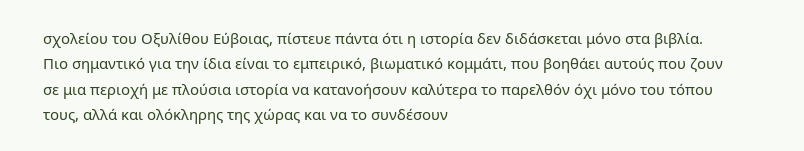σχολείου του Οξυλίθου Εύβοιας, πίστευε πάντα ότι η ιστορία δεν διδάσκεται μόνο στα βιβλία. Πιο σημαντικό για την ίδια είναι το εμπειρικό, βιωματικό κομμάτι, που βοηθάει αυτούς που ζουν σε μια περιοχή με πλούσια ιστορία να κατανοήσουν καλύτερα το παρελθόν όχι μόνο του τόπου τους, αλλά και ολόκληρης της χώρας και να το συνδέσουν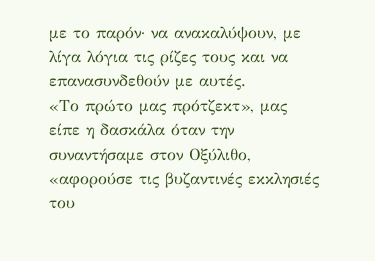με το παρόν· να ανακαλύψουν, με λίγα λόγια τις ρίζες τους και να επανασυνδεθούν με αυτές.
«Το πρώτο μας πρότζεκτ», μας είπε η δασκάλα όταν την συναντήσαμε στον Οξύλιθο, «αφορούσε τις βυζαντινές εκκλησιές του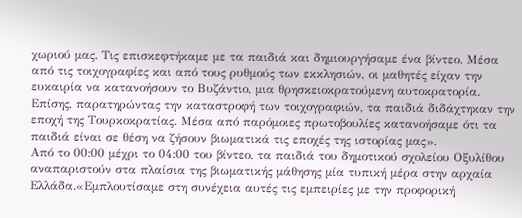χωριού μας. Τις επισκεφτήκαμε με τα παιδιά και δημιουργήσαμε ένα βίντεο. Μέσα από τις τοιχογραφίες και από τους ρυθμούς των εκκλησιών, οι μαθητές είχαν την ευκαιρία να κατανοήσουν το Βυζάντιο, μια θρησκειοκρατούμενη αυτοκρατορία. Επίσης, παρατηρώντας την καταστροφή των τοιχογραφιών, τα παιδιά διδάχτηκαν την εποχή της Τουρκοκρατίας. Μέσα από παρόμοιες πρωτοβουλίες κατανοήσαμε ότι τα παιδιά είναι σε θέση να ζήσουν βιωματικά τις εποχές της ιστορίας μας».
Από το 00:00 μέχρι το 04:00 του βίντεο, τα παιδιά του δημοτικού σχολείου Οξυλίθου αναπαριστούν στα πλαίσια της βιωματικής μάθησης μία τυπική μέρα στην αρχαία Ελλάδα.«Εμπλουτίσαμε στη συνέχεια αυτές τις εμπειρίες με την προφορική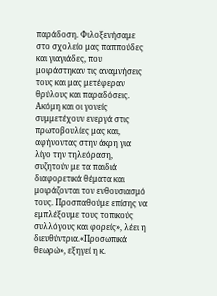παράδοση. Φιλοξενήσαμε στο σχολείο μας παππούδες και γιαγιάδες, που μοιράστηκαν τις αναμνήσεις τους και μας μετέφεραν θρύλους και παραδόσεις. Ακόμη και οι γονείς συμμετέχουν ενεργά στις πρωτοβουλίες μας και, αφήνοντας στην άκρη για λίγο την τηλεόραση, συζητούν με τα παιδιά διαφορετικά θέματα και μοιράζονται τον ενθουσιασμό τους. Προσπαθούμε επίσης να εμπλέξουμε τους τοπικούς συλλόγους και φορείς», λέει η διευθύντρια.«Προσωπικά θεωρώ», εξηγεί η κ.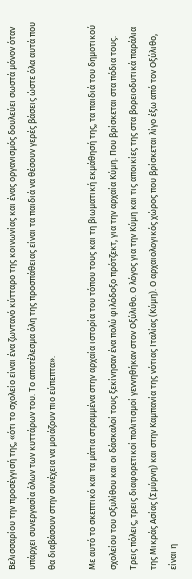Βελισσαρίου την προσέγγισή της, «ότι το σχολείο είναι ένα ζωντανό κύτταρο της κοινωνίας και ένας οργανισμός δουλεύει σωστά μόνον όταν υπάρχει συνεργασία όλων των κυττάρων του. Το αποτέλεσμα όλη της προσπάθειας είναι τα παιδιά να θέσουν γερές βάσεις ώστε όλα αυτά που θα διαβάσουν στην συνέχεια να μοιάζουν πιο εύπεπτα».

Με αυτό το σκεπτικό και τα μάτια στραμμένα στην αρχαία ιστορία του τόπου τους και τη βιωματική εκμάθησή της, τα παιδιά του δημοτικού σχολείου του Οξυλίθου και οι δάσκαλοί τους ξεκίνησαν ένα πολύ φιλόδοξο πρότζεκτ, για την αρχαία Κύμη. Που βρίσκεται στα πόδια τους.
Τρεις πόλεις, τρεις διαφορετικοί πολιτισμοί γεννηθήκαν στον Οξύλιθο. Ο λόγος για την Κύμη και τις αποικίες της στα βορειοδυτικά παράλια της Μικράς Ασίας (Σμύρνη) και στην Καμπανία της νότιας Ιταλίας (Κύμη). Ο αρχαιολογικός χώρος που βρίσκεται λίγο έξω από τον Οξύλιθo, είναι η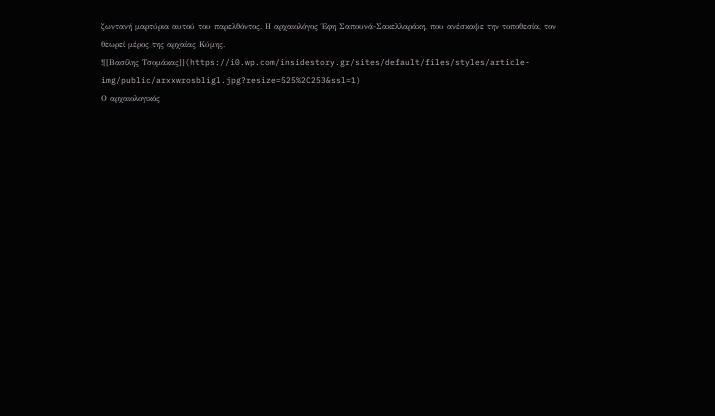ζωντανή μαρτύρια αυτού του παρελθόντος. Η αρχαιολόγος Έφη Σαπουνά-Σακελλαράκη, που ανέσκαψε την τοποθεσία, τον θεωρεί μέρος της αρχαίας Κύμης.
![[Βασίλης Τσομάκας]](https://i0.wp.com/insidestory.gr/sites/default/files/styles/article-img/public/arxxwrosbligl.jpg?resize=525%2C253&ssl=1)
Ο αρχαιολογικός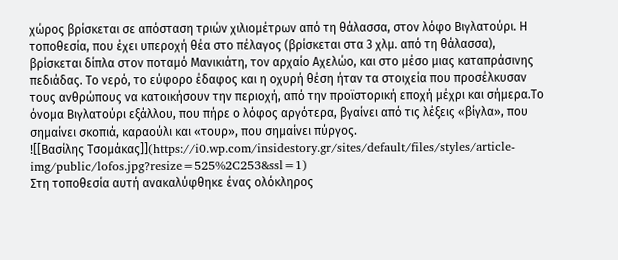χώρος βρίσκεται σε απόσταση τριών χιλιομέτρων από τη θάλασσα, στον λόφο Βιγλατούρι. Η τοποθεσία, που έχει υπεροχή θέα στο πέλαγος (βρίσκεται στα 3 χλμ. από τη θάλασσα), βρίσκεται δίπλα στον ποταμό Μανικιάτη, τον αρχαίο Αχελώο, και στο μέσο μιας καταπράσινης πεδιάδας. Το νερό, το εύφορο έδαφος και η οχυρή θέση ήταν τα στοιχεία που προσέλκυσαν τους ανθρώπους να κατοικήσουν την περιοχή, από την προϊστορική εποχή μέχρι και σήμερα.Το όνομα Βιγλατούρι εξάλλου, που πήρε ο λόφος αργότερα, βγαίνει από τις λέξεις «βίγλα», που σημαίνει σκοπιά, καραούλι και «τουρ», που σημαίνει πύργος.
![[Βασίλης Τσομάκας]](https://i0.wp.com/insidestory.gr/sites/default/files/styles/article-img/public/lofos.jpg?resize=525%2C253&ssl=1)
Στη τοποθεσία αυτή ανακαλύφθηκε ένας ολόκληρος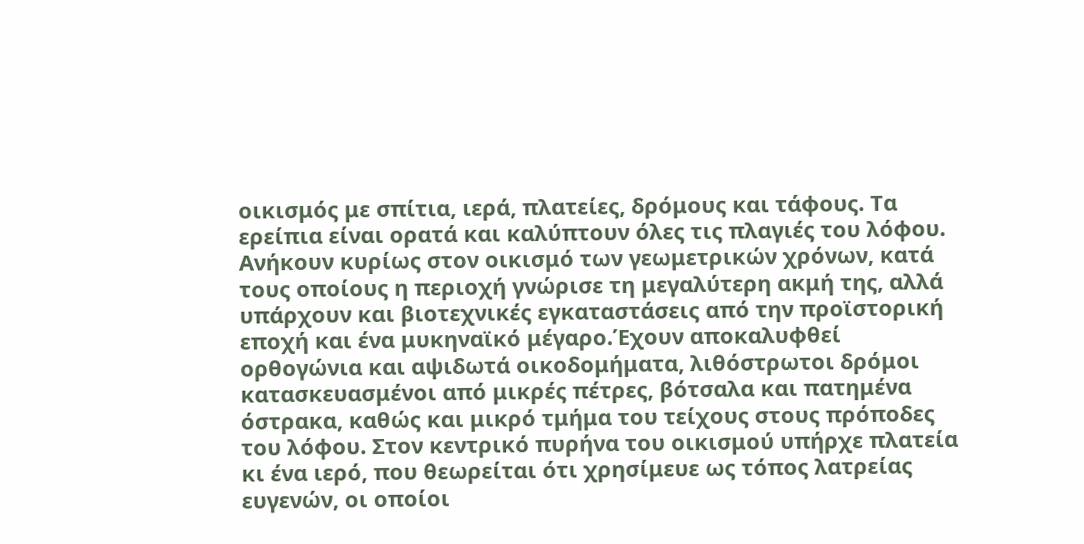οικισμός με σπίτια, ιερά, πλατείες, δρόμους και τάφους. Τα ερείπια είναι ορατά και καλύπτουν όλες τις πλαγιές του λόφου. Ανήκουν κυρίως στον οικισμό των γεωμετρικών χρόνων, κατά τους οποίους η περιοχή γνώρισε τη μεγαλύτερη ακμή της, αλλά υπάρχουν και βιοτεχνικές εγκαταστάσεις από την προϊστορική εποχή και ένα μυκηναϊκό μέγαρο.Έχουν αποκαλυφθεί ορθογώνια και αψιδωτά οικοδομήματα, λιθόστρωτοι δρόμοι κατασκευασμένοι από μικρές πέτρες, βότσαλα και πατημένα όστρακα, καθώς και μικρό τμήμα του τείχους στους πρόποδες του λόφου. Στον κεντρικό πυρήνα του οικισμού υπήρχε πλατεία κι ένα ιερό, που θεωρείται ότι χρησίμευε ως τόπος λατρείας ευγενών, οι οποίοι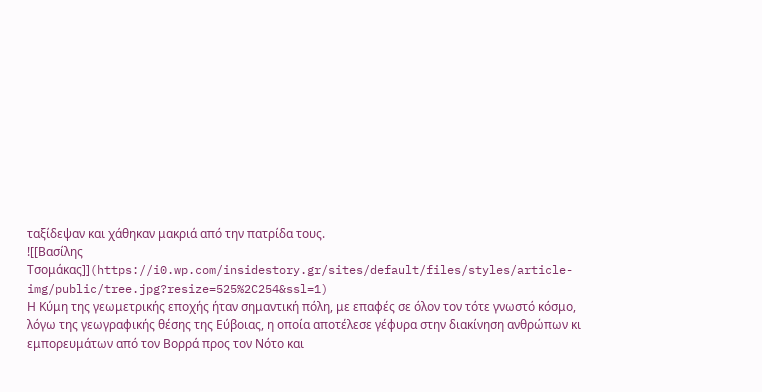ταξίδεψαν και χάθηκαν μακριά από την πατρίδα τους.
![[Βασίλης Τσομάκας]](https://i0.wp.com/insidestory.gr/sites/default/files/styles/article-img/public/tree.jpg?resize=525%2C254&ssl=1)
Η Κύμη της γεωμετρικής εποχής ήταν σημαντική πόλη, με επαφές σε όλον τον τότε γνωστό κόσμο, λόγω της γεωγραφικής θέσης της Εύβοιας, η οποία αποτέλεσε γέφυρα στην διακίνηση ανθρώπων κι εμπορευμάτων από τον Βορρά προς τον Νότο και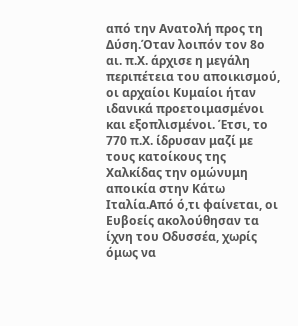από την Ανατολή προς τη Δύση.Όταν λοιπόν τον 8ο αι. π.Χ. άρχισε η μεγάλη περιπέτεια του αποικισμού, οι αρχαίοι Κυμαίοι ήταν ιδανικά προετοιμασμένοι και εξοπλισμένοι. Έτσι, το 770 π.Χ. ίδρυσαν μαζί με τους κατοίκους της Χαλκίδας την ομώνυμη αποικία στην Κάτω Ιταλία.Από ό,τι φαίνεται, οι Ευβοείς ακολούθησαν τα ίχνη του Οδυσσέα, χωρίς όμως να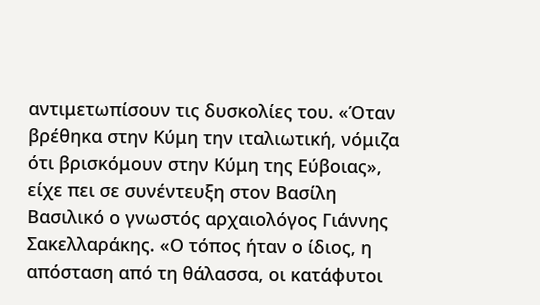αντιμετωπίσουν τις δυσκολίες του. «Όταν βρέθηκα στην Κύμη την ιταλιωτική, νόμιζα ότι βρισκόμουν στην Κύμη της Εύβοιας», είχε πει σε συνέντευξη στον Βασίλη Βασιλικό ο γνωστός αρχαιολόγος Γιάννης Σακελλαράκης. «Ο τόπος ήταν ο ίδιος, η απόσταση από τη θάλασσα, οι κατάφυτοι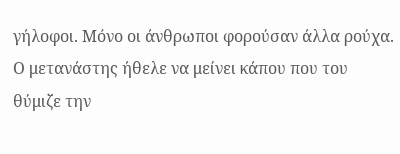γήλοφοι. Μόνο οι άνθρωποι φορούσαν άλλα ρούχα. Ο μετανάστης ήθελε να μείνει κάπου που του θύμιζε την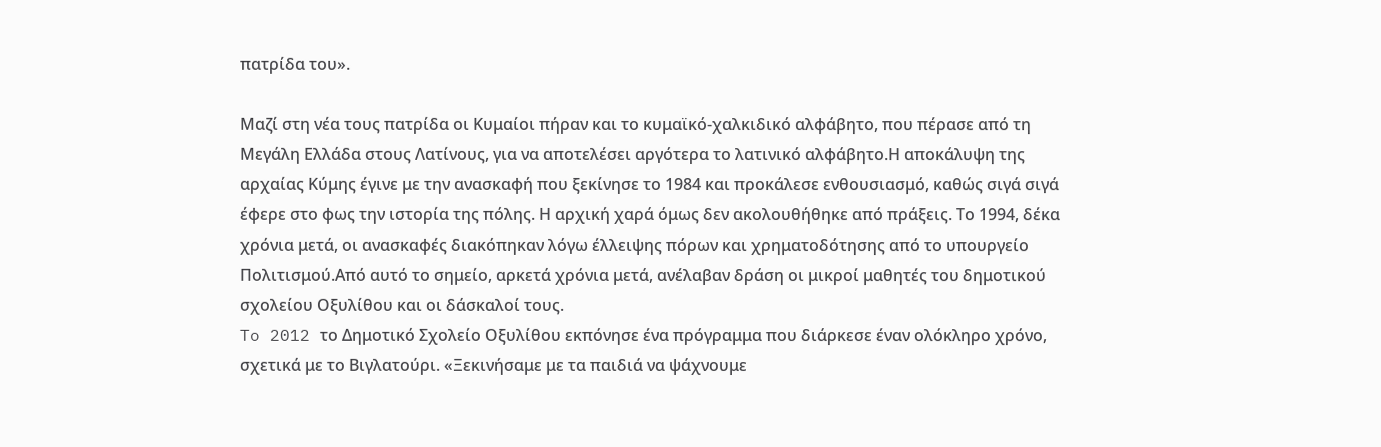πατρίδα του».

Μαζί στη νέα τους πατρίδα οι Κυμαίοι πήραν και το κυμαϊκό-χαλκιδικό αλφάβητο, που πέρασε από τη Μεγάλη Ελλάδα στους Λατίνους, για να αποτελέσει αργότερα το λατινικό αλφάβητο.Η αποκάλυψη της αρχαίας Κύμης έγινε με την ανασκαφή που ξεκίνησε το 1984 και προκάλεσε ενθουσιασμό, καθώς σιγά σιγά έφερε στο φως την ιστορία της πόλης. Η αρχική χαρά όμως δεν ακολουθήθηκε από πράξεις. Το 1994, δέκα χρόνια μετά, οι ανασκαφές διακόπηκαν λόγω έλλειψης πόρων και χρηματοδότησης από το υπουργείο Πολιτισμού.Από αυτό το σημείο, αρκετά χρόνια μετά, ανέλαβαν δράση οι μικροί μαθητές του δημοτικού σχολείου Οξυλίθου και οι δάσκαλοί τους.
To 2012 το Δημοτικό Σχολείο Οξυλίθου εκπόνησε ένα πρόγραμμα που διάρκεσε έναν ολόκληρο χρόνο, σχετικά με το Βιγλατούρι. «Ξεκινήσαμε με τα παιδιά να ψάχνουμε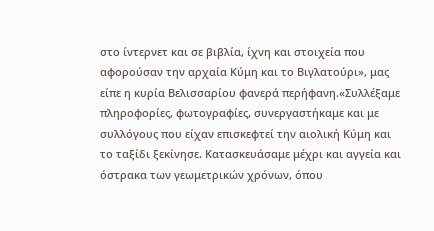στο ίντερνετ και σε βιβλία, ίχνη και στοιχεία που αφορούσαν την αρχαία Κύμη και το Βιγλατούρι», μας είπε η κυρία Βελισσαρίου φανερά περήφανη.«Συλλέξαμε πληροφορίες, φωτογραφίες, συνεργαστήκαμε και με συλλόγους που είχαν επισκεφτεί την αιολική Κύμη και το ταξίδι ξεκίνησε. Κατασκευάσαμε μέχρι και αγγεία και όστρακα των γεωμετρικών χρόνων, όπου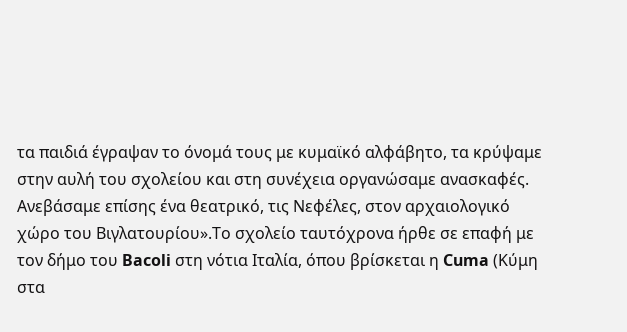τα παιδιά έγραψαν το όνομά τους με κυμαϊκό αλφάβητο, τα κρύψαμε στην αυλή του σχολείου και στη συνέχεια οργανώσαμε ανασκαφές. Ανεβάσαμε επίσης ένα θεατρικό, τις Νεφέλες, στον αρχαιολογικό χώρο του Βιγλατουρίου».Το σχολείο ταυτόχρονα ήρθε σε επαφή με τον δήμο του Bacoli στη νότια Ιταλία, όπου βρίσκεται η Cuma (Κύμη στα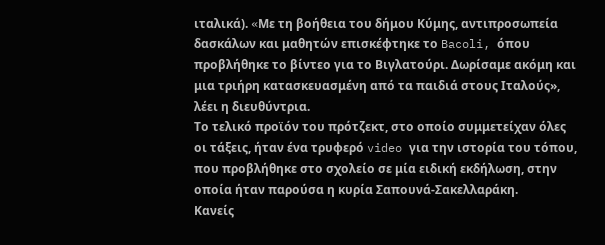ιταλικά). «Mε τη βοήθεια του δήμου Κύμης, αντιπροσωπεία δασκάλων και μαθητών επισκέφτηκε το Bacoli, όπου προβλήθηκε το βίντεο για το Βιγλατούρι. Δωρίσαμε ακόμη και μια τριήρη κατασκευασμένη από τα παιδιά στους Ιταλούς», λέει η διευθύντρια.
Το τελικό προϊόν του πρότζεκτ, στο οποίο συμμετείχαν όλες οι τάξεις, ήταν ένα τρυφερό video για την ιστορία του τόπου, που προβλήθηκε στο σχολείο σε μία ειδική εκδήλωση, στην οποία ήταν παρούσα η κυρία Σαπουνά-Σακελλαράκη.
Κανείς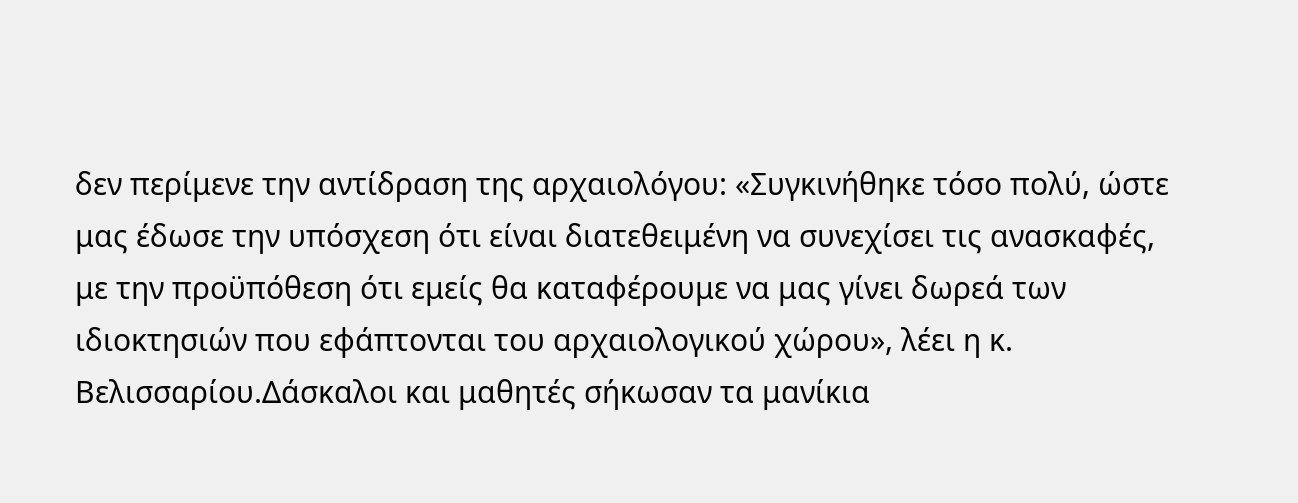δεν περίμενε την αντίδραση της αρχαιολόγου: «Συγκινήθηκε τόσο πολύ, ώστε μας έδωσε την υπόσχεση ότι είναι διατεθειμένη να συνεχίσει τις ανασκαφές, με την προϋπόθεση ότι εμείς θα καταφέρουμε να μας γίνει δωρεά των ιδιοκτησιών που εφάπτονται του αρχαιολογικού χώρου», λέει η κ. Βελισσαρίου.Δάσκαλοι και μαθητές σήκωσαν τα μανίκια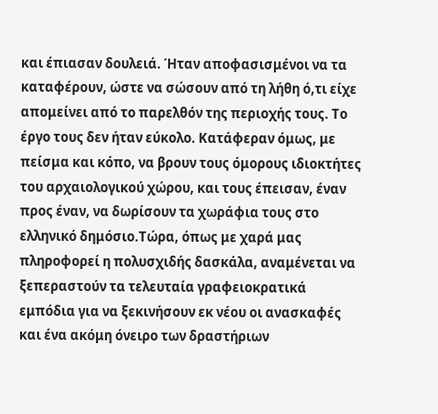και έπιασαν δουλειά. Ήταν αποφασισμένοι να τα καταφέρουν, ώστε να σώσουν από τη λήθη ό,τι είχε απομείνει από το παρελθόν της περιοχής τους. Το έργο τους δεν ήταν εύκολο. Κατάφεραν όμως, με πείσμα και κόπο, να βρουν τους όμορους ιδιοκτήτες του αρχαιολογικού χώρου, και τους έπεισαν, έναν προς έναν, να δωρίσουν τα χωράφια τους στο ελληνικό δημόσιο.Τώρα, όπως με χαρά μας πληροφορεί η πολυσχιδής δασκάλα, αναμένεται να ξεπεραστούν τα τελευταία γραφειοκρατικά εμπόδια για να ξεκινήσουν εκ νέου οι ανασκαφές και ένα ακόμη όνειρο των δραστήριων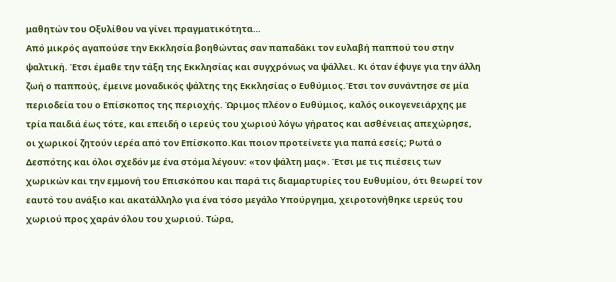μαθητών του Οξυλίθου να γίνει πραγματικότητα…
Από μικρός αγαπούσε την Εκκλησία βοηθώντας σαν παπαδάκι τον ευλαβή παππού του στην ψαλτική. Έτσι έμαθε την τάξη της Εκκλησίας και συγχρόνως να ψάλλει. Κι όταν έφυγε για την άλλη ζωή ο παππούς, έμεινε μοναδικός ψάλτης της Εκκλησίας ο Ευθύμιος.Έτσι τον συνάντησε σε μία περιοδεία του ο Επίσκοπος της περιοχής. Ώριμος πλέον ο Ευθύμιος, καλός οικογενειάρχης με τρία παιδιά έως τότε, και επειδή ο ιερεύς του χωριού λόγω γήρατος και ασθένειας απεχώρησε, οι χωρικοί ζητούν ιερέα από τον Επίσκοπο.Και ποιον προτείνετε για παπά εσείς; Ρωτά ο Δεσπότης και όλοι σχεδόν με ένα στόμα λέγουν: «τον ψάλτη μας». Έτσι με τις πιέσεις των χωρικών και την εμμονή του Επισκόπου και παρά τις διαμαρτυρίες του Ευθυμίου, ότι θεωρεί τον εαυτό του ανάξιο και ακατάλληλο για ένα τόσο μεγάλο Υπούργημα, χειροτονήθηκε ιερεύς του χωριού προς χαράν όλου του χωριού. Τώρα,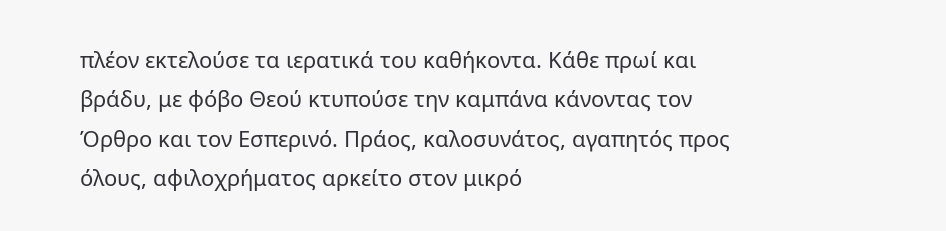πλέον εκτελούσε τα ιερατικά του καθήκοντα. Κάθε πρωί και βράδυ, με φόβο Θεού κτυπούσε την καμπάνα κάνοντας τον Όρθρο και τον Εσπερινό. Πράος, καλοσυνάτος, αγαπητός προς όλους, αφιλοχρήματος αρκείτο στον μικρό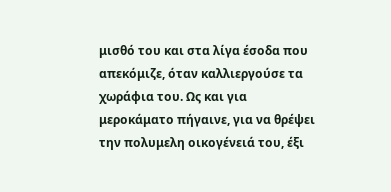μισθό του και στα λίγα έσοδα που απεκόμιζε, όταν καλλιεργούσε τα χωράφια του. Ως και για μεροκάματο πήγαινε, για να θρέψει την πολυμελη οικογένειά του, έξι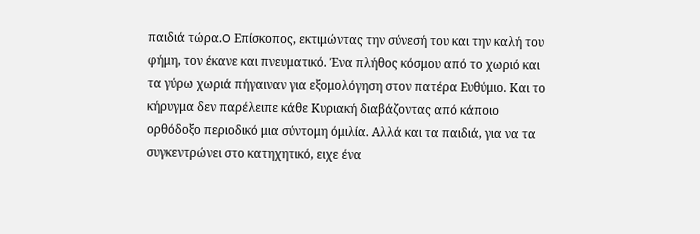παιδιά τώρα.O Επίσκοπος, εκτιμώντας την σύνεσή του και την καλή του φήμη, τον έκανε και πνευματικό. Ένα πλήθος κόσμου από το χωριό και τα γύρω χωριά πήγαιναν για εξομολόγηση στον πατέρα Ευθύμιο. Και το κήρυγμα δεν παρέλειπε κάθε Κυριακή διαβάζοντας από κάποιο ορθόδοξο περιοδικό μια σύντομη όμιλία. Αλλά και τα παιδιά, για να τα συγκεντρώνει στο κατηχητικό, ειχε ένα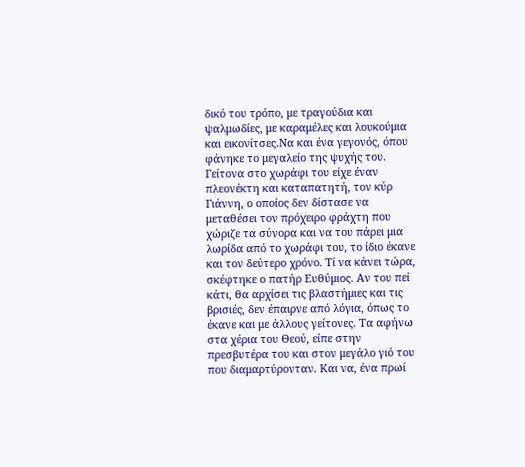δικό του τρόπο, με τραγούδια και ψαλμωδίες, με καραμέλες και λουκούμια και εικονίτσες.Να και ένα γεγονός, όπου φάνηκε το μεγαλείο της ψυχής του. Γείτονα στο χωράφι του είχε έναν πλεονέκτη και καταπατητή, τον κύρ Γιάννη, ο οποίος δεν δίστασε να μεταθέσει τον πρόχειρο φράχτη που χώριζε τα σύνορα και να του πάρει μια λωρίδα από το χωράφι του, το ίδιο έκανε και τον δεύτερο χρόνο. Τί να κάνει τώρα, σκέφτηκε ο πατήρ Ευθύμιος. Αν του πεί κάτι, θα αρχίσει τις βλαστήμιες και τις βρισιές, δεν έπαιρνε από λόγια, όπως το έκανε και με άλλους γείτονες. Τα αφήνω στα χέρια του Θεού, είπε στην πρεσβυτέρα του και στον μεγάλο γιό του που διαμαρτύρονταν. Και να, ένα πρωί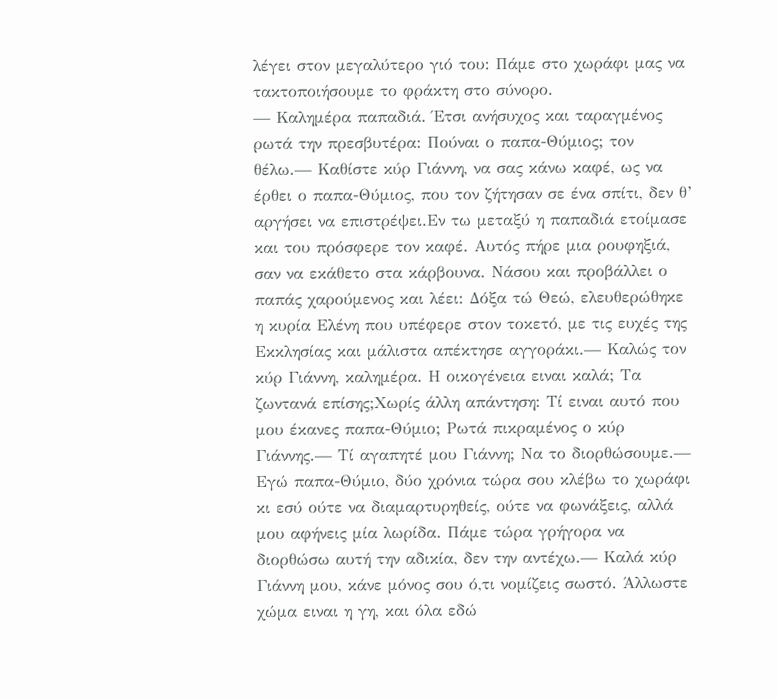λέγει στον μεγαλύτερο γιό του: Πάμε στο χωράφι μας να τακτοποιήσουμε το φράκτη στο σύνορο.
— Καλημέρα παπαδιά. Έτσι ανήσυχος και ταραγμένος ρωτά την πρεσβυτέρα: Πούναι ο παπα-Θύμιος; τον θέλω.— Καθίστε κύρ Γιάννη, να σας κάνω καφέ, ως να έρθει ο παπα-Θύμιος, που τον ζήτησαν σε ένα σπίτι, δεν θ’ αργήσει να επιστρέψει.Εν τω μεταξύ η παπαδιά ετοίμασε και του πρόσφερε τον καφέ. Αυτός πήρε μια ρουφηξιά, σαν να εκάθετο στα κάρβουνα. Νάσου και προβάλλει ο παπάς χαρούμενος και λέει: Δόξα τώ Θεώ, ελευθερώθηκε η κυρία Ελένη που υπέφερε στον τοκετό, με τις ευχές της Εκκλησίας και μάλιστα απέκτησε αγγοράκι.— Καλώς τον κύρ Γιάννη, καλημέρα. Η οικογένεια ειναι καλά; Τα ζωντανά επίσης;Χωρίς άλλη απάντηση: Τί ειναι αυτό που μου έκανες παπα-Θύμιο; Ρωτά πικραμένος ο κύρ Γιάννης.— Τί αγαπητέ μου Γιάννη; Να το διορθώσουμε.— Εγώ παπα-Θύμιο, δύο χρόνια τώρα σου κλέβω το χωράφι κι εσύ ούτε να διαμαρτυρηθείς, ούτε να φωνάξεις, αλλά μου αφήνεις μία λωρίδα. Πάμε τώρα γρήγορα να διορθώσω αυτή την αδικία, δεν την αντέχω.— Καλά κύρ Γιάννη μου, κάνε μόνος σου ό,τι νομίζεις σωστό. Άλλωστε χώμα ειναι η γη, και όλα εδώ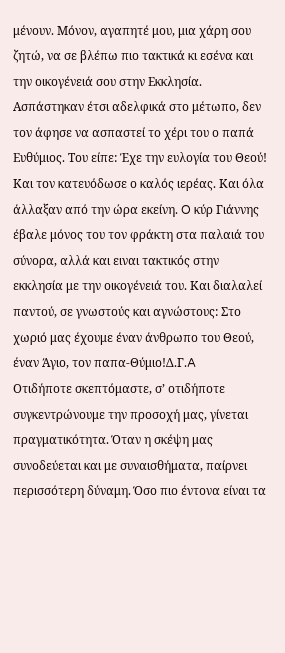μένουν. Μόνον, αγαπητέ μου, μια χάρη σου ζητώ, να σε βλέπω πιο τακτικά κι εσένα και την οικογένειά σου στην Εκκλησία. Ασπάστηκαν έτσι αδελφικά στο μέτωπο, δεν τον άφησε να ασπαστεί το χέρι του ο παπά Ευθύμιος. Του είπε: Έχε την ευλογία του Θεού! Και τον κατευόδωσε ο καλός ιερέας. Και όλα άλλαξαν από την ώρα εκείνη. O κύρ Γιάννης έβαλε μόνος του τον φράκτη στα παλαιά του σύνορα, αλλά και ειναι τακτικός στην εκκλησία με την οικογένειά του. Και διαλαλεί παντού, σε γνωστούς και αγνώστους: Στο χωριό μας έχουμε έναν άνθρωπο του Θεού, έναν Άγιο, τον παπα-Θύμιο!Δ.Γ.A
Οτιδήποτε σκεπτόμαστε, σ’ οτιδήποτε συγκεντρώνουμε την προσοχή μας, γίνεται πραγματικότητα. Όταν η σκέψη μας συνοδεύεται και με συναισθήματα, παίρνει περισσότερη δύναμη. Όσο πιο έντονα είναι τα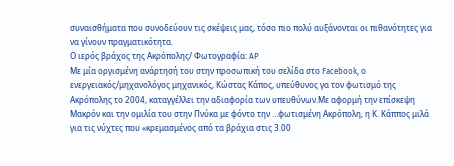συναισθήματα που συνοδεύουν τις σκέψεις μας, τόσο πιο πολύ αυξάνονται οι πιθανότητες για να γίνουν πραγματικότητα.
Ο ιερός βράχος της Ακρόπολης/ Φωτογραφία: AP
Με μία οργισμένη ανάρτησή του στην προσωπική του σελίδα στο Facebook, ο ενεργειακός/μηχανολόγος μηχανικός, Κώστας Κάπος, υπεύθυνος γα τον φωτισμό της Ακρόπολης το 2004, καταγγέλλει την αδιαφορία των υπευθύνων.Με αφορμή την επίσκεψη Μακρόν και την ομιλία του στην Πνύκα με φόντο την …φωτισμένη Ακρόπολη, η Κ. Κάππος μιλά για τις νύχτες που «κρεμασμένος από τα βράχια στις 3.00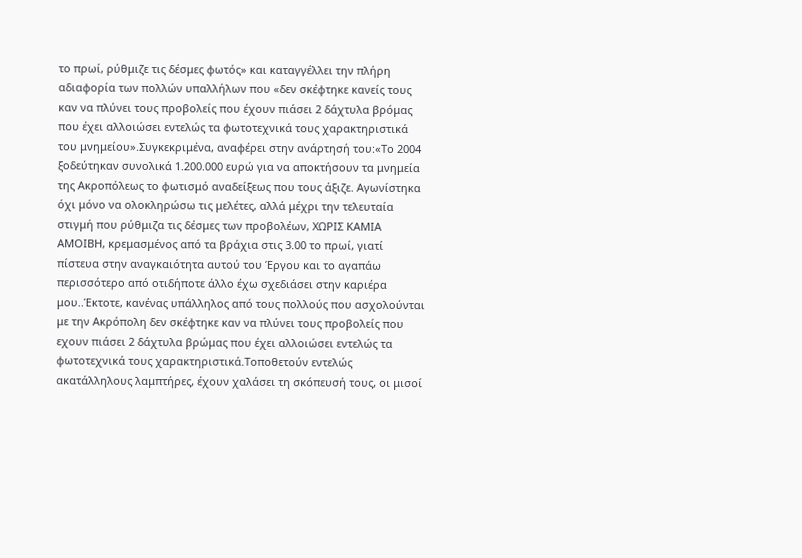το πρωί, ρύθμιζε τις δέσμες φωτός» και καταγγέλλει την πλήρη αδιαφορία των πολλών υπαλλήλων που «δεν σκέφτηκε κανείς τους καν να πλύνει τους προβολείς που έχουν πιάσει 2 δάχτυλα βρόμας που έχει αλλοιώσει εντελώς τα φωτοτεχνικά τους χαρακτηριστικά του μνημείου».Συγκεκριμένα, αναφέρει στην ανάρτησή του:«Το 2004 ξοδεύτηκαν συνολικά 1.200.000 ευρώ για να αποκτήσουν τα μνημεία της Ακροπόλεως το φωτισμό αναδείξεως που τους άξιζε. Αγωνίστηκα όχι μόνο να ολοκληρώσω τις μελέτες, αλλά μέχρι την τελευταία στιγμή που ρύθμιζα τις δέσμες των προβολέων, ΧΩΡΙΣ ΚΑΜΙΑ ΑΜΟΙΒΗ, κρεμασμένος από τα βράχια στις 3.00 το πρωί, γιατί πίστευα στην αναγκαιότητα αυτού του Έργου και το αγαπάω περισσότερο από οτιδήποτε άλλο έχω σχεδιάσει στην καριέρα μου..Έκτοτε, κανένας υπάλληλος από τους πολλούς που ασχολούνται με την Ακρόπολη δεν σκέφτηκε καν να πλύνει τους προβολείς που εχουν πιάσει 2 δάχτυλα βρώμας που έχει αλλοιώσει εντελώς τα φωτοτεχνικά τους χαρακτηριστικά.Τοποθετούν εντελώς ακατάλληλους λαμπτήρες, έχουν χαλάσει τη σκόπευσή τους, οι μισοί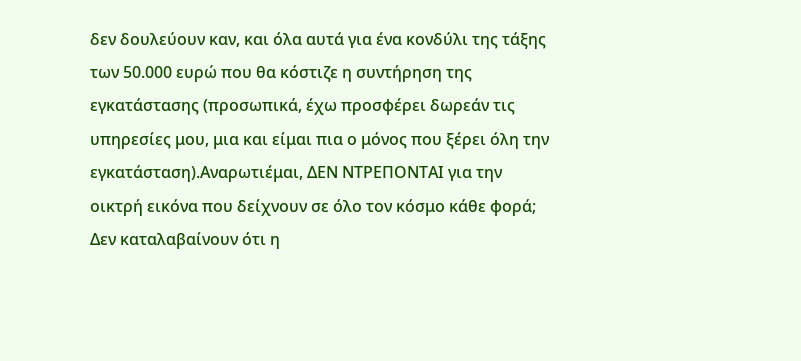δεν δουλεύουν καν, και όλα αυτά για ένα κονδύλι της τάξης των 50.000 ευρώ που θα κόστιζε η συντήρηση της εγκατάστασης (προσωπικά, έχω προσφέρει δωρεάν τις υπηρεσίες μου, μια και είμαι πια ο μόνος που ξέρει όλη την εγκατάσταση).Αναρωτιέμαι, ΔΕΝ ΝΤΡΕΠΟΝΤΑΙ για την οικτρή εικόνα που δείχνουν σε όλο τον κόσμο κάθε φορά; Δεν καταλαβαίνουν ότι η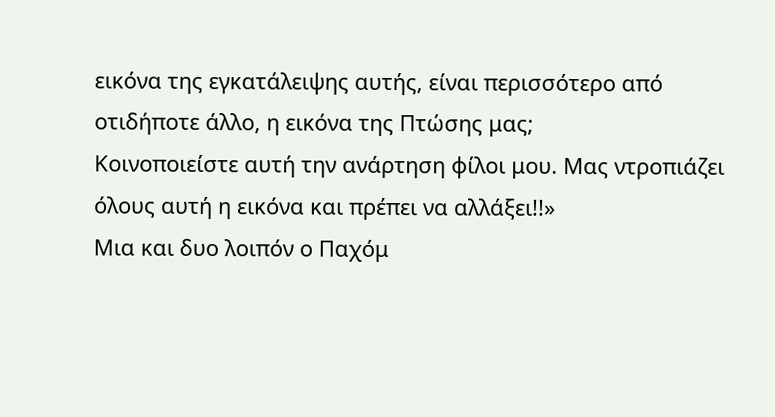εικόνα της εγκατάλειψης αυτής, είναι περισσότερο από οτιδήποτε άλλο, η εικόνα της Πτώσης μας;
Κοινοποιείστε αυτή την ανάρτηση φίλοι μου. Μας ντροπιάζει όλους αυτή η εικόνα και πρέπει να αλλάξει!!»
Μια και δυο λοιπόν ο Παχόμ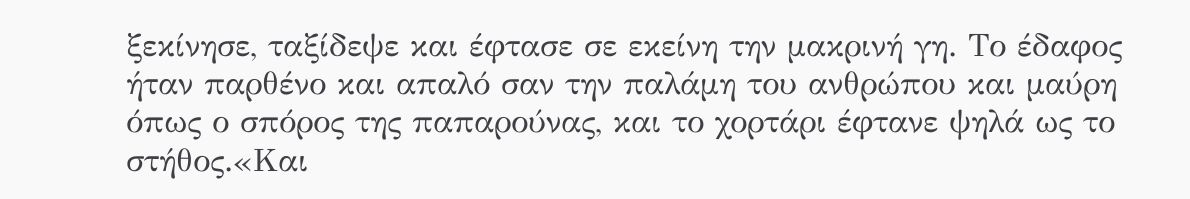ξεκίνησε, ταξίδεψε και έφτασε σε εκείνη την μακρινή γη. Το έδαφος ήταν παρθένο και απαλό σαν την παλάμη του ανθρώπου και μαύρη όπως ο σπόρος της παπαρούνας, και το χορτάρι έφτανε ψηλά ως το στήθος.«Και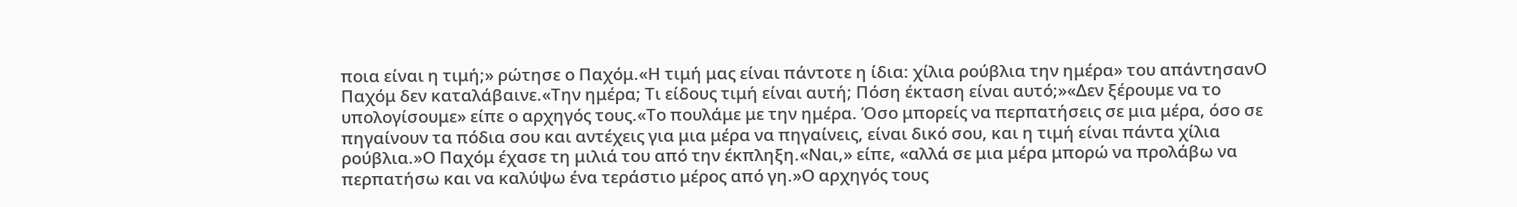ποια είναι η τιμή;» ρώτησε ο Παχόμ.«Η τιμή μας είναι πάντοτε η ίδια: χίλια ρούβλια την ημέρα» του απάντησανΟ Παχόμ δεν καταλάβαινε.«Την ημέρα; Τι είδους τιμή είναι αυτή; Πόση έκταση είναι αυτό;»«Δεν ξέρουμε να το υπολογίσουμε» είπε ο αρχηγός τους.«Το πουλάμε με την ημέρα. Όσο μπορείς να περπατήσεις σε μια μέρα, όσο σε πηγαίνουν τα πόδια σου και αντέχεις για μια μέρα να πηγαίνεις, είναι δικό σου, και η τιμή είναι πάντα χίλια ρούβλια.»Ο Παχόμ έχασε τη μιλιά του από την έκπληξη.«Ναι,» είπε, «αλλά σε μια μέρα μπορώ να προλάβω να περπατήσω και να καλύψω ένα τεράστιο μέρος από γη.»Ο αρχηγός τους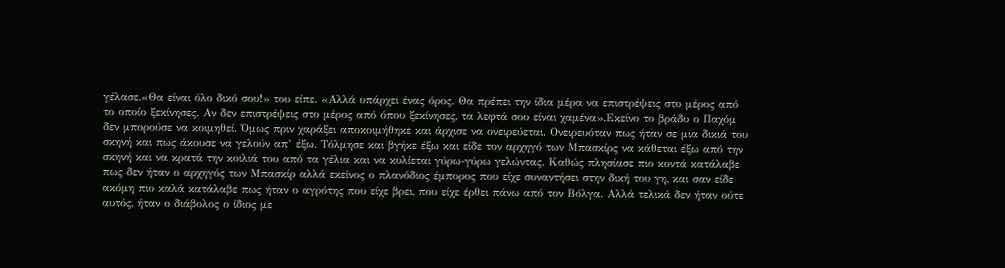γέλασε.«Θα είναι όλο δικό σου!» του είπε. «Αλλά υπάρχει ένας όρος. Θα πρέπει την ίδια μέρα να επιστρέψεις στο μέρος από το οποίο ξεκίνησες. Αν δεν επιστρέψεις στο μέρος από όπου ξεκίνησες, τα λεφτά σου είναι χαμένα».Εκείνο το βράδυ ο Παχόμ δεν μπορούσε να κοιμηθεί. Όμως πριν χαράξει αποκοιμήθηκε και άρχισε να ονειρεύεται. Ονειρευόταν πως ήταν σε μια δικιά του σκηνή και πως άκουσε να γελούν απ’ έξω. Τόλμησε και βγήκε έξω και είδε τον αρχηγό των Μπασκίρς να κάθεται έξω από την σκηνή και να κρατά την κοιλιά του από τα γέλια και να κυλίεται γύρω-γύρω γελώντας. Καθώς πλησίασε πιο κοντά κατάλαβε πως δεν ήταν ο αρχηγός των Μπασκίρ αλλά εκείνος ο πλανόδιος έμπορος που είχε συναντήσει στην δική του γη, και σαν είδε ακόμη πιο καλά κατάλαβε πως ήταν ο αγρότης που είχε βρει, που είχε έρθει πάνω από τον Βόλγα. Αλλά τελικά δεν ήταν ούτε αυτός, ήταν ο διάβολος ο ίδιος με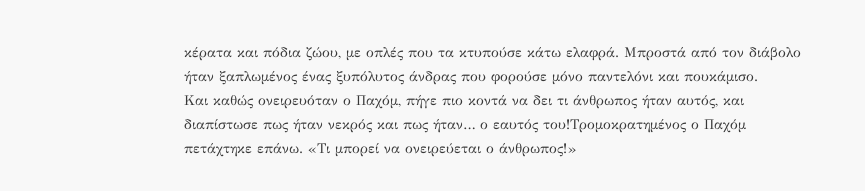κέρατα και πόδια ζώου, με οπλές που τα κτυπούσε κάτω ελαφρά. Μπροστά από τον διάβολο ήταν ξαπλωμένος ένας ξυπόλυτος άνδρας που φορούσε μόνο παντελόνι και πουκάμισο.
Και καθώς ονειρευόταν ο Παχόμ, πήγε πιο κοντά να δει τι άνθρωπος ήταν αυτός, και διαπίστωσε πως ήταν νεκρός και πως ήταν… ο εαυτός του!Τρομοκρατημένος ο Παχόμ πετάχτηκε επάνω. «Τι μπορεί να ονειρεύεται ο άνθρωπος!»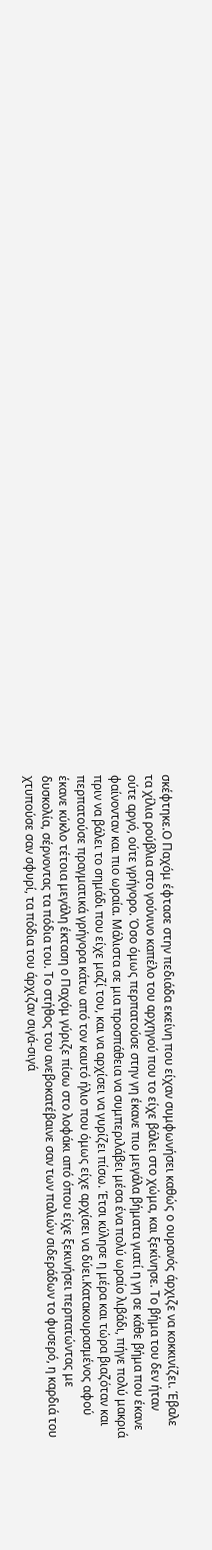σκέφτηκε.Ο Παχόμ έφτασε στην πεδιάδα εκείνη που είχαν συμφωνήσει καθώς ο ουρανός άρχιζε να κοκκινίζει. Έβαλε τα χίλια ρούβλια στο γούνινο καπέλο του αρχηγού που το είχε βάλει στο χώμα, και ξεκίνησε. Το βήμα του δεν ήταν ούτε αργό, ούτε γρήγορο. Όσο όμως περπατούσε στην γη έκανε πιο μεγάλα βήματα γιατί η γη σε κάθε βήμα που έκανε φαίνονταν και πιο ωραία. Μάλιστα σε μια προσπάθεια να συμπεριλάβει μέσα ένα πολύ ωραίο λιβάδι, πήγε πολύ μακριά πριν να βάλει το σημάδι που είχε μαζί του, και να αρχίσει να γυρίζει πίσω. Έτσι κύλησε η μέρα και τώρα βιαζόταν και περπατούσε πραγματικά γρήγορα κάτω από τον καυτό ήλιο που όμως είχε αρχίσει να δύει.Κατακουρασμένος αφού έκανε κύκλο τέτοια μεγάλη έκταση ο Παχόμ γύριζε πίσω στο λοφάκι από όπου είχε ξεκινήσει περπατώντας με δυσκολία, σέρνοντας τα πόδια του. Το στήθος του ανεβοκατέβαινε σαν των παλιών σιδεράδων το φυσερό, η καρδιά του χτυπούσε σαν σφυρί, τα πόδια του άρχιζαν σιγά-σιγά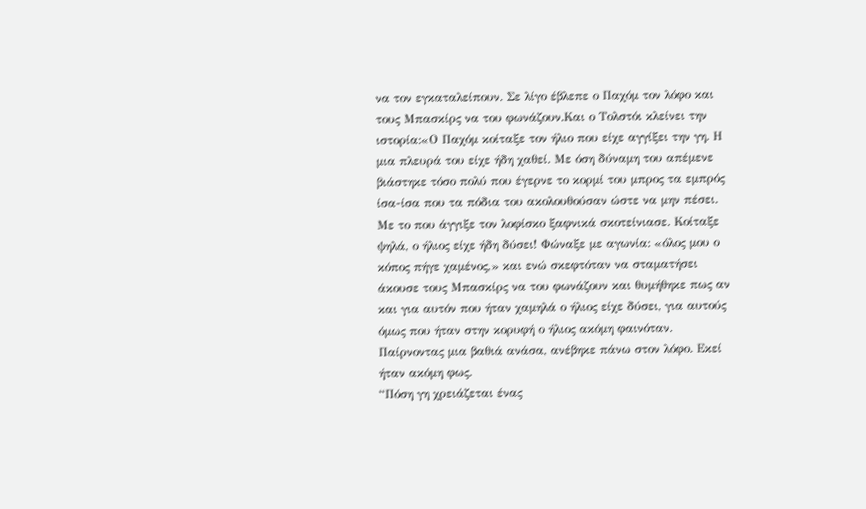να τον εγκαταλείπουν. Σε λίγο έβλεπε ο Παχόμ τον λόφο και τους Μπασκίρς να του φωνάζουν.Και ο Τολστόι κλείνει την ιστορία:«Ο Παχόμ κοίταξε τον ήλιο που είχε αγγίξει την γη. Η μια πλευρά του είχε ήδη χαθεί. Με όση δύναμη του απέμενε βιάστηκε τόσο πολύ που έγερνε το κορμί του μπρος τα εμπρός ίσα-ίσα που τα πόδια του ακολουθούσαν ώστε να μην πέσει. Με το που άγγιξε τον λοφίσκο ξαφνικά σκοτείνιασε. Κοίταξε ψηλά, ο ήλιος είχε ήδη δύσει! Φώναξε με αγωνία: «όλος μου ο κόπος πήγε χαμένος,» και ενώ σκεφτόταν να σταματήσει άκουσε τους Μπασκίρς να του φωνάζουν και θυμήθηκε πως αν και για αυτόν που ήταν χαμηλά ο ήλιος είχε δύσει, για αυτούς όμως που ήταν στην κορυφή ο ήλιος ακόμη φαινόταν. Παίρνοντας μια βαθιά ανάσα, ανέβηκε πάνω στον λόφο. Εκεί ήταν ακόμη φως.
“Πόση γη χρειάζεται ένας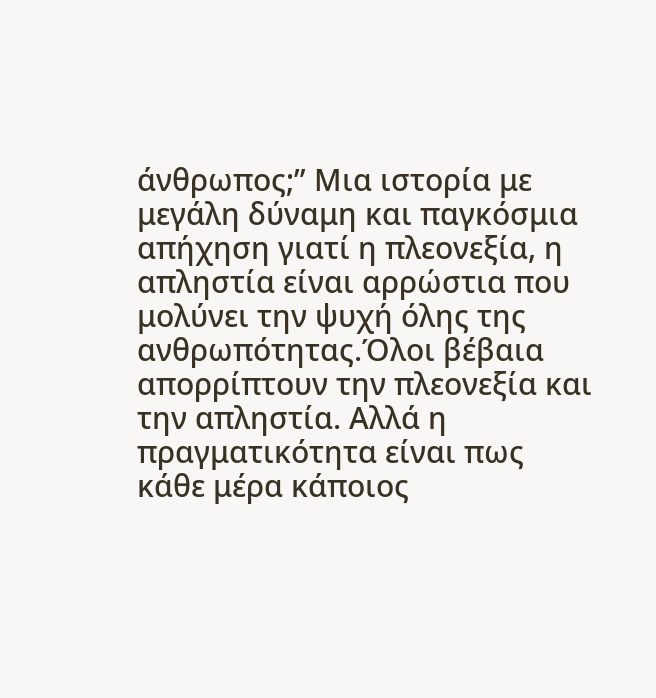άνθρωπος;” Mια ιστορία με μεγάλη δύναμη και παγκόσμια απήχηση γιατί η πλεονεξία, η απληστία είναι αρρώστια που μολύνει την ψυχή όλης της ανθρωπότητας.Όλοι βέβαια απορρίπτουν την πλεονεξία και την απληστία. Αλλά η πραγματικότητα είναι πως κάθε μέρα κάποιος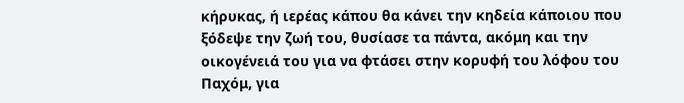κήρυκας, ή ιερέας κάπου θα κάνει την κηδεία κάποιου που ξόδεψε την ζωή του, θυσίασε τα πάντα, ακόμη και την οικογένειά του για να φτάσει στην κορυφή του λόφου του Παχόμ, για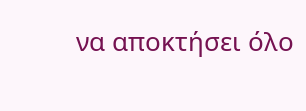να αποκτήσει όλο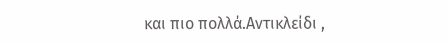και πιο πολλά.Αντικλείδι ,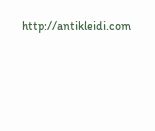http://antikleidi.com